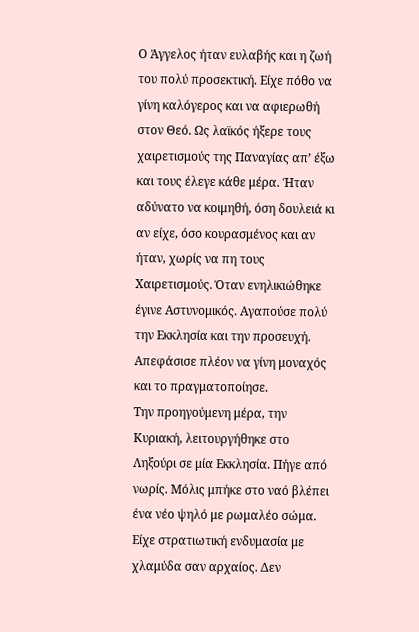Ο Άγγελος ήταν ευλαβής και η ζωή του πολύ προσεκτική. Είχε πόθο να γίνη καλόγερος και να αφιερωθή στον Θεό. Ως λαϊκός ήξερε τους χαιρετισμούς της Παναγίας απ’ έξω και τους έλεγε κάθε μέρα. Ήταν αδύνατο να κοιμηθή, όση δουλειά κι αν είχε, όσο κουρασμένος και αν ήταν, χωρίς να πη τους Χαιρετισμούς. Όταν ενηλικιώθηκε έγινε Αστυνομικός. Αγαπούσε πολύ την Εκκλησία και την προσευχή. Απεφάσισε πλέον να γίνη μοναχός και το πραγματοποίησε.
Την προηγούμενη μέρα, την Κυριακή, λειτουργήθηκε στο Ληξούρι σε μία Εκκλησία. Πήγε από νωρίς. Μόλις μπήκε στο ναό βλέπει ένα νέο ψηλό με ρωμαλέο σώμα. Είχε στρατιωτική ενδυμασία με χλαμύδα σαν αρχαίος. Δεν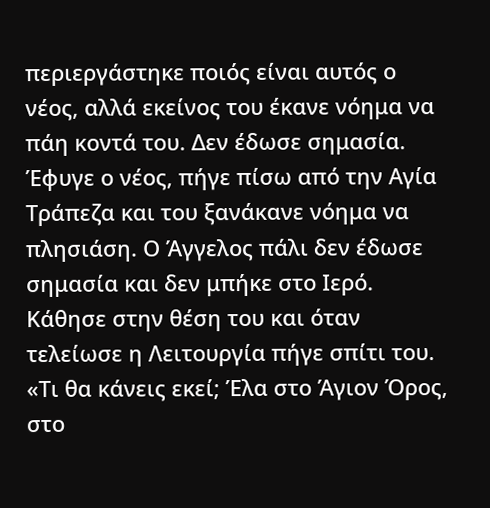περιεργάστηκε ποιός είναι αυτός ο νέος, αλλά εκείνος του έκανε νόημα να πάη κοντά του. Δεν έδωσε σημασία. Έφυγε ο νέος, πήγε πίσω από την Αγία Τράπεζα και του ξανάκανε νόημα να πλησιάση. Ο Άγγελος πάλι δεν έδωσε σημασία και δεν μπήκε στο Ιερό. Κάθησε στην θέση του και όταν τελείωσε η Λειτουργία πήγε σπίτι του.
«Τι θα κάνεις εκεί; Έλα στο Άγιον Όρος, στο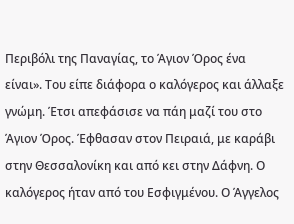Περιβόλι της Παναγίας, το Άγιον Όρος ένα είναι». Του είπε διάφορα ο καλόγερος και άλλαξε γνώμη. Έτσι απεφάσισε να πάη μαζί του στο Άγιον Όρος. Έφθασαν στον Πειραιά, με καράβι στην Θεσσαλονίκη και από κει στην Δάφνη. Ο καλόγερος ήταν από του Εσφιγμένου. Ο Άγγελος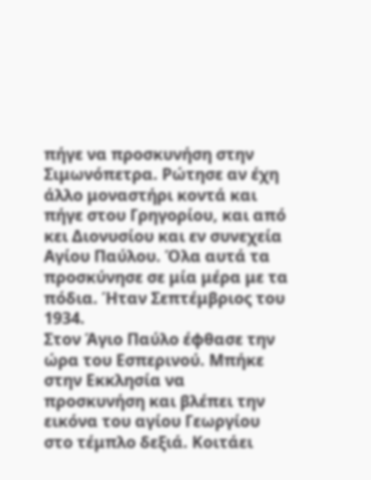πήγε να προσκυνήση στην Σιμωνόπετρα. Ρώτησε αν έχη άλλο μοναστήρι κοντά και πήγε στου Γρηγορίου, και από κει Διονυσίου και εν συνεχεία Αγίου Παύλου. Όλα αυτά τα προσκύνησε σε μία μέρα με τα πόδια. Ήταν Σεπτέμβριος του 1934.
Στον Άγιο Παύλο έφθασε την ώρα του Εσπερινού. Μπήκε στην Εκκλησία να προσκυνήση και βλέπει την εικόνα του αγίου Γεωργίου στο τέμπλο δεξιά. Κοιτάει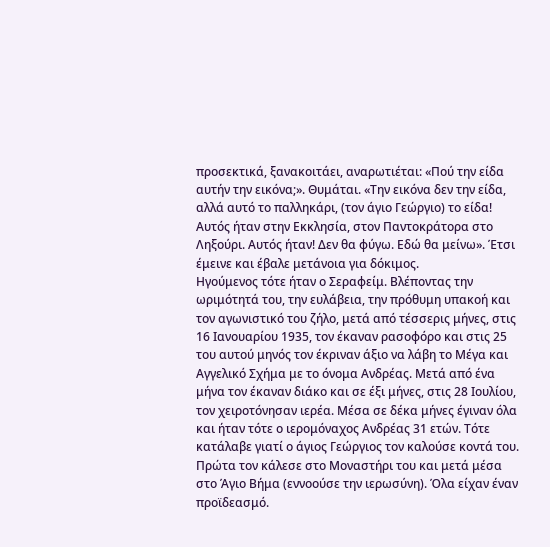προσεκτικά, ξανακοιτάει, αναρωτιέται: «Πού την είδα αυτήν την εικόνα;». Θυμάται. «Την εικόνα δεν την είδα, αλλά αυτό το παλληκάρι, (τον άγιο Γεώργιο) το είδα! Αυτός ήταν στην Εκκλησία, στον Παντοκράτορα στο Ληξούρι. Αυτός ήταν! Δεν θα φύγω. Εδώ θα μείνω». Έτσι έμεινε και έβαλε μετάνοια για δόκιμος.
Ηγούμενος τότε ήταν ο Σεραφείμ. Βλέποντας την ωριμότητά του, την ευλάβεια, την πρόθυμη υπακοή και τον αγωνιστικό του ζήλο, μετά από τέσσερις μήνες, στις 16 Ιανουαρίου 1935, τον έκαναν ρασοφόρο και στις 25 του αυτού μηνός τον έκριναν άξιο να λάβη το Μέγα και Αγγελικό Σχήμα με το όνομα Ανδρέας. Μετά από ένα μήνα τον έκαναν διάκο και σε έξι μήνες, στις 28 Ιουλίου, τον χειροτόνησαν ιερέα. Μέσα σε δέκα μήνες έγιναν όλα και ήταν τότε ο ιερομόναχος Ανδρέας 31 ετών. Τότε κατάλαβε γιατί ο άγιος Γεώργιος τον καλούσε κοντά του. Πρώτα τον κάλεσε στο Μοναστήρι του και μετά μέσα στο Άγιο Βήμα (εννοούσε την ιερωσύνη). Όλα είχαν έναν προϊδεασμό.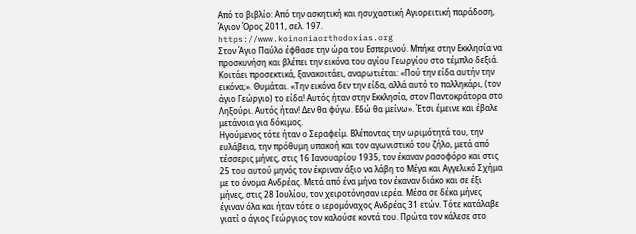Από το βιβλίο: Από την ασκητική και ησυχαστική Αγιορειτική παράδοση, Άγιον Όρος 2011, σελ. 197.
https://www.koinoniaorthodoxias.org
Στον Άγιο Παύλο έφθασε την ώρα του Εσπερινού. Μπήκε στην Εκκλησία να προσκυνήση και βλέπει την εικόνα του αγίου Γεωργίου στο τέμπλο δεξιά. Κοιτάει προσεκτικά, ξανακοιτάει, αναρωτιέται: «Πού την είδα αυτήν την εικόνα;». Θυμάται. «Την εικόνα δεν την είδα, αλλά αυτό το παλληκάρι, (τον άγιο Γεώργιο) το είδα! Αυτός ήταν στην Εκκλησία, στον Παντοκράτορα στο Ληξούρι. Αυτός ήταν! Δεν θα φύγω. Εδώ θα μείνω». Έτσι έμεινε και έβαλε μετάνοια για δόκιμος.
Ηγούμενος τότε ήταν ο Σεραφείμ. Βλέποντας την ωριμότητά του, την ευλάβεια, την πρόθυμη υπακοή και τον αγωνιστικό του ζήλο, μετά από τέσσερις μήνες, στις 16 Ιανουαρίου 1935, τον έκαναν ρασοφόρο και στις 25 του αυτού μηνός τον έκριναν άξιο να λάβη το Μέγα και Αγγελικό Σχήμα με το όνομα Ανδρέας. Μετά από ένα μήνα τον έκαναν διάκο και σε έξι μήνες, στις 28 Ιουλίου, τον χειροτόνησαν ιερέα. Μέσα σε δέκα μήνες έγιναν όλα και ήταν τότε ο ιερομόναχος Ανδρέας 31 ετών. Τότε κατάλαβε γιατί ο άγιος Γεώργιος τον καλούσε κοντά του. Πρώτα τον κάλεσε στο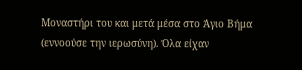Μοναστήρι του και μετά μέσα στο Άγιο Βήμα (εννοούσε την ιερωσύνη). Όλα είχαν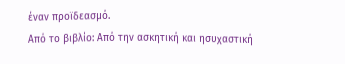έναν προϊδεασμό.
Από το βιβλίο: Από την ασκητική και ησυχαστική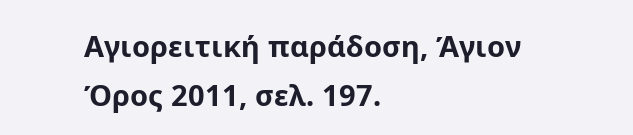Αγιορειτική παράδοση, Άγιον Όρος 2011, σελ. 197.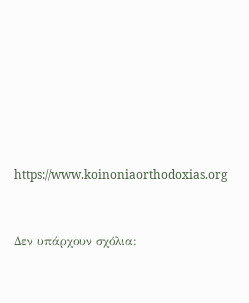https://www.koinoniaorthodoxias.org


Δεν υπάρχουν σχόλια: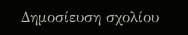Δημοσίευση σχολίου